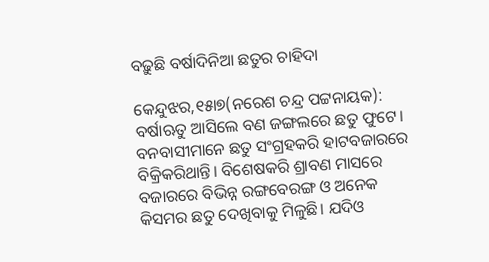ବଢ଼ୁଛି ବର୍ଷାଦିନିଆ ଛତୁର ଚାହିଦା

କେନ୍ଦୁଝର,୧୫ା୭(ନରେଶ ଚନ୍ଦ୍ର ପଟ୍ଟନାୟକ): ବର୍ଷାଋତୁ ଆସିଲେ ବଣ ଜଙ୍ଗଲରେ ଛତୁ ଫୁଟେ। ବନବାସୀମାନେ ଛତୁ ସଂଗ୍ରହକରି ହାଟବଜାରରେ ବିକ୍ରିକରିଥାନ୍ତି। ବିଶେଷକରି ଶ୍ରାବଣ ମାସରେ ବଜାରରେ ବିଭିନ୍ନ ରଙ୍ଗବେରଙ୍ଗ ଓ ଅନେକ କିସମର ଛତୁ ଦେଖିବାକୁ ମିଳୁଛି। ଯଦିଓ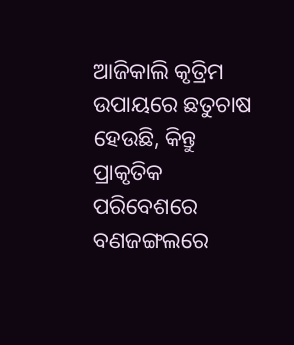ଆଜିକାଲି କୃତ୍ରିମ ଉପାୟରେ ଛତୁଚାଷ ହେଉଛି, କିନ୍ତୁ ପ୍ରାକୃତିକ ପରିବେଶରେ ବଣଜଙ୍ଗଲରେ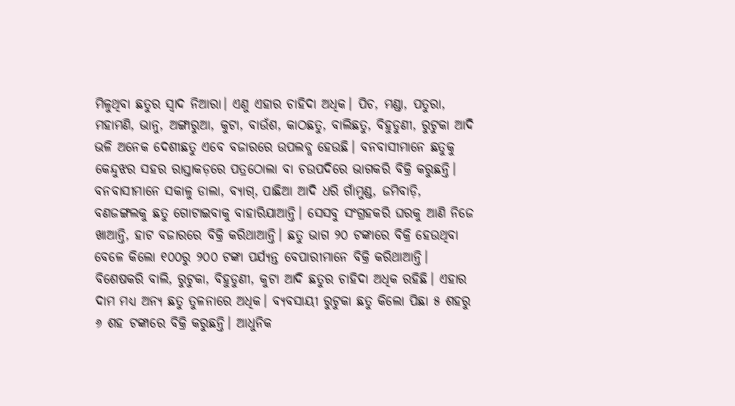ମିଳୁଥିବା ଛତୁର ସ୍ବାଦ ନିଆରା। ଏଣୁ ଏହାର ଚାହିଦା ଅଧିକ। ପିଚ, ମଣ୍ଡା, ପତୁରା, ମହାମଣି, ଭାନୁ, ଅଙ୍ଗାରୁଆ, କୁଟା, ବାଉଁଶ, କାଠଛତୁ, ବାଲିଛତୁ, ବିହୁଡୁଣୀ, ରୁଟୁକା ଆଦି ଭଳି ଅନେକ ଦେଶୀଛତୁ ଏବେ ବଜାରରେ ଉପଲବ୍ଧ ହେଉଛି। ବନବାସୀମାନେ ଛତୁକୁ କେନ୍ଦୁଝର ସହର ରାସ୍ତାକଡ଼ରେ ପତ୍ରଠୋଲା ବା ଚଉପଦିରେ ଭାଗକରି ବିକ୍ରି କରୁଛନ୍ତି।
ବନବାସୀମାନେ ସକାଳୁ ଡାଲା, ବ୍ୟାଗ୍‌, ପାଛିଆ ଆଦି ଧରି ଗାଁମୁଣ୍ଡ, ଜମିବାଡ଼ି, ବଣଜଙ୍ଗଲକୁ ଛତୁ ଗୋଟାଇବାକୁ ବାହାରିଯାଆନ୍ତି। ସେସବୁ ସଂଗ୍ରହକରି ଘରକୁ ଆଣି ନିଜେ ଖାଆନ୍ତି, ହାଟ ବଜାରରେ ବିକ୍ରି କରିଥାଆନ୍ତି। ଛତୁ ଭାଗ ୨୦ ଟଙ୍କାରେ ବିକ୍ରି ହେଉଥିବା ବେଳେ କିଲୋ ୧୦୦ରୁ ୨୦୦ ଟଙ୍କା ପର୍ଯ୍ୟନ୍ତ ବେପାରୀମାନେ ବିକ୍ରି କରିଥାଆନ୍ତି। ବିଶେଷକରି ବାଲି, ରୁଟୁକା, ବିହୁଡୁଣୀ, କୁଟା ଆଦି ଛତୁର ଚାହିଦା ଅଧିକ ରହିଛି। ଏହାର ଦାମ ମଧ୍ୟ ଅନ୍ୟ ଛତୁ ତୁଳନାରେ ଅଧିକ। ବ୍ୟବସାୟୀ ରୁଟୁକା ଛତୁ କିଲୋ ପିଛା ୫ ଶହରୁ ୬ ଶହ ଟଙ୍କାରେ ବିକ୍ରି କରୁଛନ୍ତି। ଆଧୁନିକ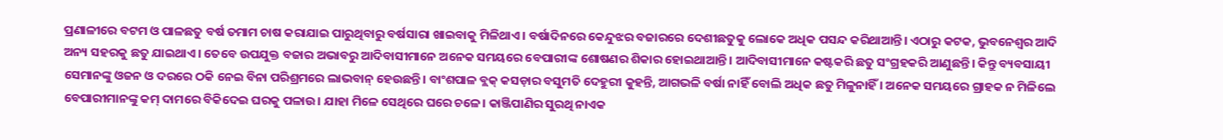ପ୍ରଣାଳୀରେ ବଟମ ଓ ପାଳଛତୁ ବର୍ଷ ତମାମ ଚାଷ କରାଯାଇ ପାରୁଥିବାରୁ ବର୍ଷସାରା ଖାଇବାକୁ ମିଳିଥାଏ। ବର୍ଷାଦିନରେ କେନ୍ଦୁଝର ବଜାରରେ ଦେଶୀଛତୁକୁ ଲୋକେ ଅଧିକ ପସନ୍ଦ କରିଥାଆନ୍ତି। ଏଠାରୁ କଟକ, ଭୁବନେଶ୍ୱର ଆଦି ଅନ୍ୟ ସହରକୁ ଛତୁ ଯାଇଥାଏ। ତେବେ ଉପଯୁକ୍ତ ବଜାର ଅଭାବରୁ ଆଦିବାସୀମାନେ ଅନେକ ସମୟରେ ବେପାରୀଙ୍କ ଶୋଷଣର ଶିକାର ହୋଇଥାଆନ୍ତି। ଆଦିବାସୀମାନେ କଷ୍ଟକରି ଛତୁ ସଂଗ୍ରହକରି ଆଣୁଛନ୍ତି। କିନ୍ତୁ ବ୍ୟବସାୟୀ ସେମାନଙ୍କୁ ଓଜନ ଓ ଦରରେ ଠକି ନେଇ ବିନା ପରିଶ୍ରମରେ ଲାଭବାନ୍‌ ହେଉଛନ୍ତି। ବାଂଶପାଳ ବ୍ଲକ୍‌ କସଡ଼ାର ବସୁମତି ଦେହୁରୀ କୁହନ୍ତି, ଆଗଭଳି ବର୍ଷା ନାହିଁ ବୋଲି ଅଧିକ ଛତୁ ମିଳୁନାହିଁ । ଅନେକ ସମୟରେ ଗ୍ରାହକ ନ ମିଳିଲେ ବେପାରୀମାନଙ୍କୁ କମ୍‌ ଦାମରେ ବିକିଦେଇ ଘରକୁ ପଳାଉ। ଯାହା ମିଳେ ସେଥିରେ ଘରେ ଚଳେ। କାଞ୍ଜିପାଣିର ସୁରଥି ନାଏକ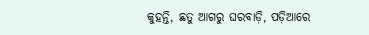କୁହନ୍ତି, ଛତୁ ଆଗରୁ ଘରବାଡ଼ି, ପଡ଼ିଆରେ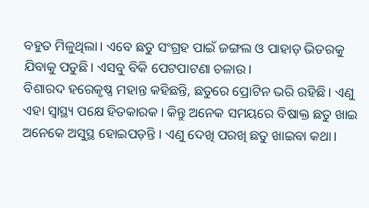ବହୁତ ମିଳୁଥିଲା। ଏବେ ଛତୁ ସଂଗ୍ରହ ପାଇଁ ଜଙ୍ଗଲ ଓ ପାହାଡ଼ ଭିତରକୁ ଯିବାକୁ ପଡୁଛି। ଏସବୁ ବିକି ପେଟପାଟଣା ଚଳାଉ।
ବିଶାରଦ ହରେକୃଷ୍ଣ ମହାନ୍ତ କହିଛନ୍ତି, ଛତୁରେ ପ୍ରୋଟିନ ଭରି ରହିଛି। ଏଣୁ ଏହା ସ୍ବାସ୍ଥ୍ୟ ପକ୍ଷେ ହିତକାରକ। କିନ୍ତୁ ଅନେକ ସମୟରେ ବିଷାକ୍ତ ଛତୁ ଖାଇ ଅନେକେ ଅସୁସ୍ଥ ହୋଇପଡ଼ନ୍ତି। ଏଣୁ ଦେଖି ପରଖି ଛତୁ ଖାଇବା କଥା।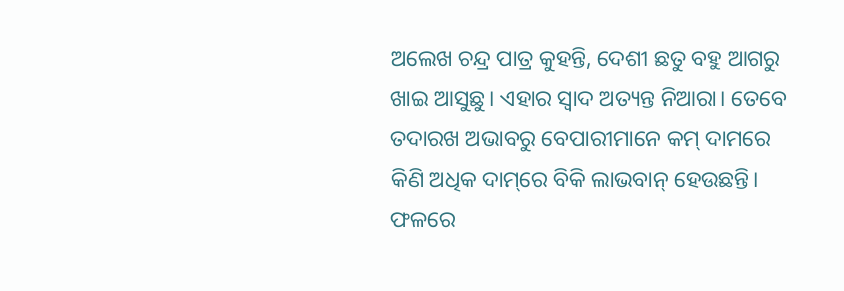ଅଲେଖ ଚନ୍ଦ୍ର ପାତ୍ର କୁହନ୍ତି, ଦେଶୀ ଛତୁ ବହୁ ଆଗରୁ ଖାଇ ଆସୁଛୁ। ଏହାର ସ୍ବାଦ ଅତ୍ୟନ୍ତ ନିଆରା। ତେବେ ତଦାରଖ ଅଭାବରୁ ବେପାରୀମାନେ କମ୍‌ ଦାମରେ କିଣି ଅଧିକ ଦାମ୍‌ରେ ବିକି ଲାଭବାନ୍‌ ହେଉଛନ୍ତି। ଫଳରେ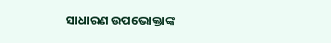ସାଧାରଣ ଉପଭୋକ୍ତାଙ୍କ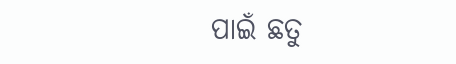ପାଇଁ ଛତୁ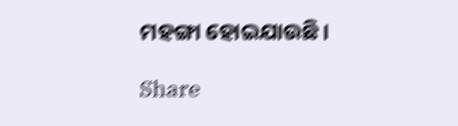ମହଙ୍ଗା ହୋଇଯାଉଛି।

Share